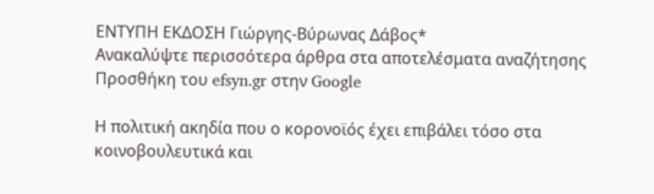ΕΝΤΥΠΗ ΕΚΔΟΣΗ Γιώργης-Βύρωνας Δάβος*
Ανακαλύψτε περισσότερα άρθρα στα αποτελέσματα αναζήτησης
Προσθήκη του efsyn.gr στην Google

Η πολιτική ακηδία που ο κορονοϊός έχει επιβάλει τόσο στα κοινοβουλευτικά και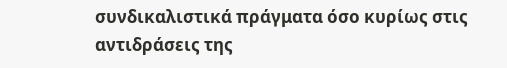συνδικαλιστικά πράγματα όσο κυρίως στις αντιδράσεις της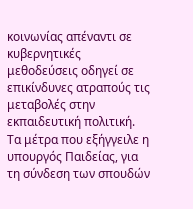κοινωνίας απέναντι σε κυβερνητικές μεθοδεύσεις οδηγεί σε επικίνδυνες ατραπούς τις μεταβολές στην εκπαιδευτική πολιτική. Τα μέτρα που εξήγγειλε η υπουργός Παιδείας, για τη σύνδεση των σπουδών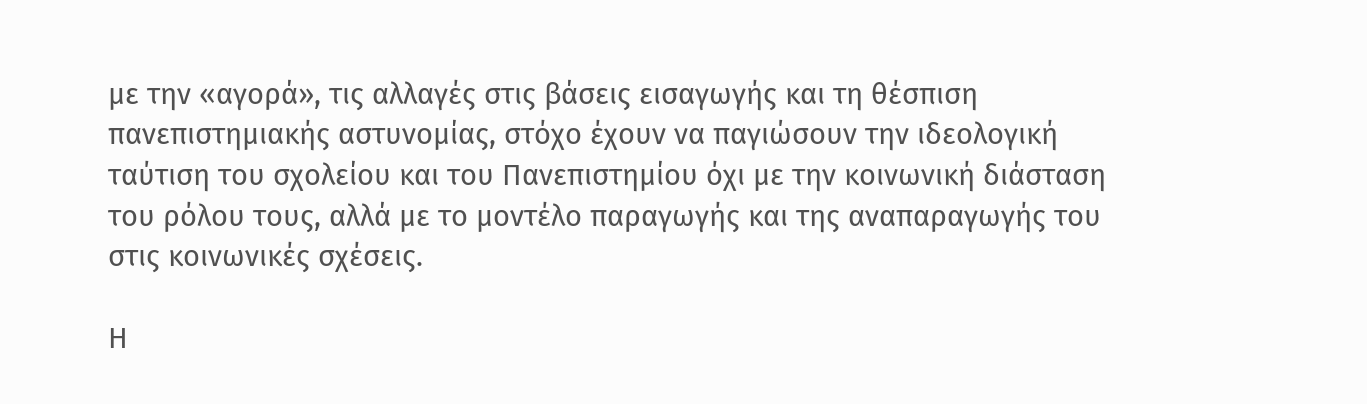με την «αγορά», τις αλλαγές στις βάσεις εισαγωγής και τη θέσπιση πανεπιστημιακής αστυνομίας, στόχο έχουν να παγιώσουν την ιδεολογική ταύτιση του σχολείου και του Πανεπιστημίου όχι με την κοινωνική διάσταση του ρόλου τους, αλλά με το μοντέλο παραγωγής και της αναπαραγωγής του στις κοινωνικές σχέσεις.

Η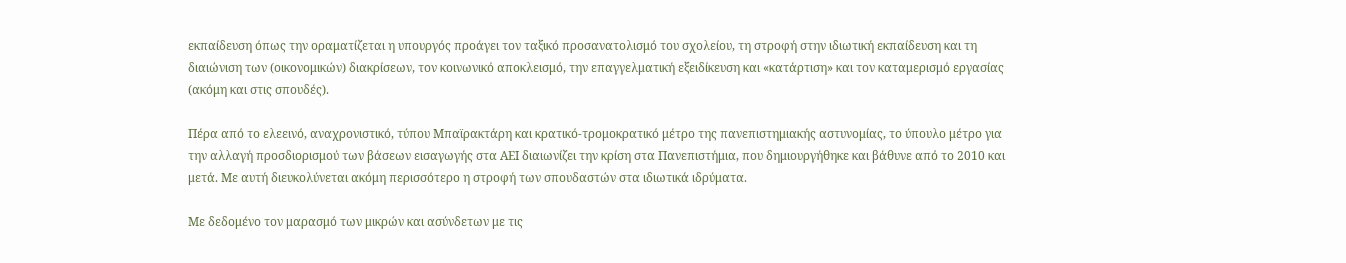εκπαίδευση όπως την οραματίζεται η υπουργός προάγει τον ταξικό προσανατολισμό του σχολείου, τη στροφή στην ιδιωτική εκπαίδευση και τη διαιώνιση των (οικονομικών) διακρίσεων, τον κοινωνικό αποκλεισμό, την επαγγελματική εξειδίκευση και «κατάρτιση» και τον καταμερισμό εργασίας (ακόμη και στις σπουδές).

Πέρα από το ελεεινό, αναχρονιστικό, τύπου Μπαϊρακτάρη και κρατικό-τρομοκρατικό μέτρο της πανεπιστημιακής αστυνομίας, το ύπουλο μέτρο για την αλλαγή προσδιορισμού των βάσεων εισαγωγής στα ΑΕΙ διαιωνίζει την κρίση στα Πανεπιστήμια, που δημιουργήθηκε και βάθυνε από το 2010 και μετά. Με αυτή διευκολύνεται ακόμη περισσότερο η στροφή των σπουδαστών στα ιδιωτικά ιδρύματα.

Με δεδομένο τον μαρασμό των μικρών και ασύνδετων με τις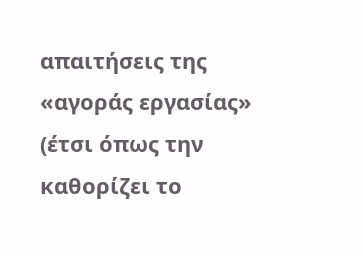απαιτήσεις της «αγοράς εργασίας» (έτσι όπως την καθορίζει το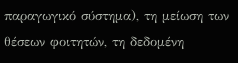παραγωγικό σύστημα), τη μείωση των θέσεων φοιτητών, τη δεδομένη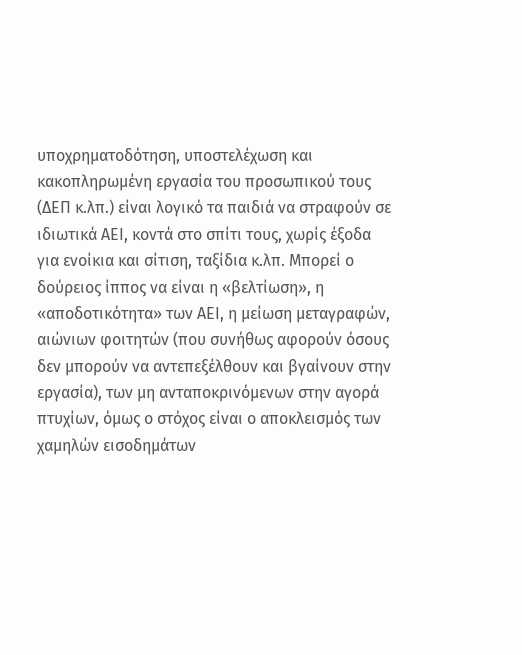υποχρηματοδότηση, υποστελέχωση και κακοπληρωμένη εργασία του προσωπικού τους (ΔΕΠ κ.λπ.) είναι λογικό τα παιδιά να στραφούν σε ιδιωτικά ΑΕΙ, κοντά στο σπίτι τους, χωρίς έξοδα για ενοίκια και σίτιση, ταξίδια κ.λπ. Μπορεί ο δούρειος ίππος να είναι η «βελτίωση», η «αποδοτικότητα» των ΑΕΙ, η μείωση μεταγραφών, αιώνιων φοιτητών (που συνήθως αφορούν όσους δεν μπορούν να αντεπεξέλθουν και βγαίνουν στην εργασία), των μη ανταποκρινόμενων στην αγορά πτυχίων, όμως ο στόχος είναι ο αποκλεισμός των χαμηλών εισοδημάτων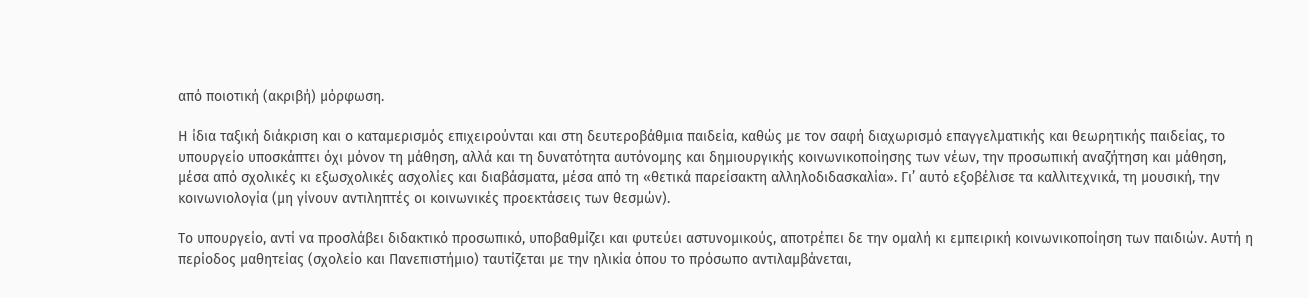από ποιοτική (ακριβή) μόρφωση.

Η ίδια ταξική διάκριση και ο καταμερισμός επιχειρούνται και στη δευτεροβάθμια παιδεία, καθώς με τον σαφή διαχωρισμό επαγγελματικής και θεωρητικής παιδείας, το υπουργείο υποσκάπτει όχι μόνον τη μάθηση, αλλά και τη δυνατότητα αυτόνομης και δημιουργικής κοινωνικοποίησης των νέων, την προσωπική αναζήτηση και μάθηση, μέσα από σχολικές κι εξωσχολικές ασχολίες και διαβάσματα, μέσα από τη «θετικά παρείσακτη αλληλοδιδασκαλία». Γι’ αυτό εξοβέλισε τα καλλιτεχνικά, τη μουσική, την κοινωνιολογία (μη γίνουν αντιληπτές οι κοινωνικές προεκτάσεις των θεσμών).

Το υπουργείο, αντί να προσλάβει διδακτικό προσωπικό, υποβαθμίζει και φυτεύει αστυνομικούς, αποτρέπει δε την ομαλή κι εμπειρική κοινωνικοποίηση των παιδιών. Αυτή η περίοδος μαθητείας (σχολείο και Πανεπιστήμιο) ταυτίζεται με την ηλικία όπου το πρόσωπο αντιλαμβάνεται,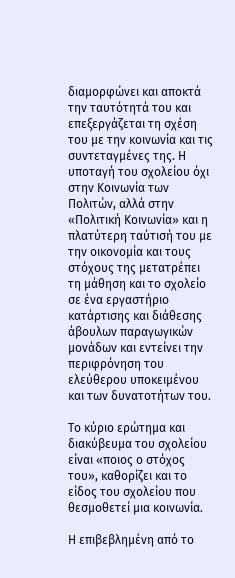διαμορφώνει και αποκτά την ταυτότητά του και επεξεργάζεται τη σχέση του με την κοινωνία και τις συντεταγμένες της. Η υποταγή του σχολείου όχι στην Κοινωνία των Πολιτών, αλλά στην «Πολιτική Κοινωνία» και η πλατύτερη ταύτισή του με την οικονομία και τους στόχους της μετατρέπει τη μάθηση και το σχολείο σε ένα εργαστήριο κατάρτισης και διάθεσης άβουλων παραγωγικών μονάδων και εντείνει την περιφρόνηση του ελεύθερου υποκειμένου και των δυνατοτήτων του.

Το κύριο ερώτημα και διακύβευμα του σχολείου είναι «ποιος ο στόχος του», καθορίζει και το είδος του σχολείου που θεσμοθετεί μια κοινωνία.

Η επιβεβλημένη από το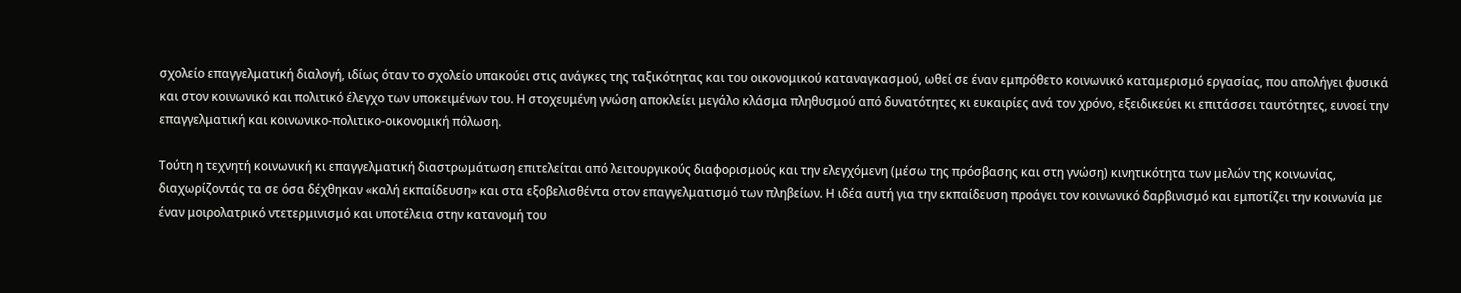σχολείο επαγγελματική διαλογή, ιδίως όταν το σχολείο υπακούει στις ανάγκες της ταξικότητας και του οικονομικού καταναγκασμού, ωθεί σε έναν εμπρόθετο κοινωνικό καταμερισμό εργασίας, που απολήγει φυσικά και στον κοινωνικό και πολιτικό έλεγχο των υποκειμένων του. Η στοχευμένη γνώση αποκλείει μεγάλο κλάσμα πληθυσμού από δυνατότητες κι ευκαιρίες ανά τον χρόνο, εξειδικεύει κι επιτάσσει ταυτότητες, ευνοεί την επαγγελματική και κοινωνικο-πολιτικο-οικονομική πόλωση.

Τούτη η τεχνητή κοινωνική κι επαγγελματική διαστρωμάτωση επιτελείται από λειτουργικούς διαφορισμούς και την ελεγχόμενη (μέσω της πρόσβασης και στη γνώση) κινητικότητα των μελών της κοινωνίας, διαχωρίζοντάς τα σε όσα δέχθηκαν «καλή εκπαίδευση» και στα εξοβελισθέντα στον επαγγελματισμό των πληβείων. Η ιδέα αυτή για την εκπαίδευση προάγει τον κοινωνικό δαρβινισμό και εμποτίζει την κοινωνία με έναν μοιρολατρικό ντετερμινισμό και υποτέλεια στην κατανομή του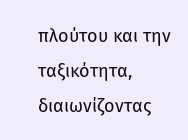πλούτου και την ταξικότητα, διαιωνίζοντας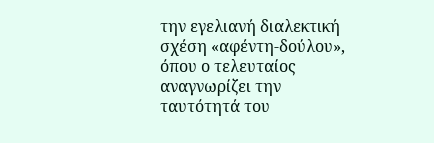την εγελιανή διαλεκτική σχέση «αφέντη-δούλου», όπου ο τελευταίος αναγνωρίζει την ταυτότητά του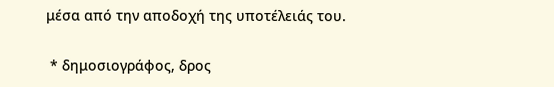μέσα από την αποδοχή της υποτέλειάς του.

 * δημοσιογράφος, δρος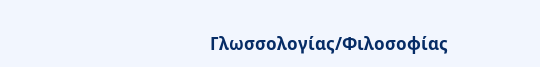Γλωσσολογίας/Φιλοσοφίας